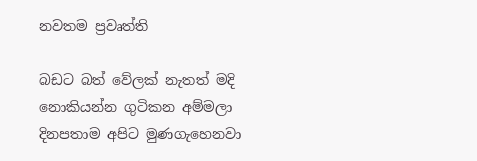නවතම ප්‍රවෘත්ති

බඩට බත් වේලක් නැතත් මදි නොකියන්න ගුටිකන අම්මලා දිනපතාම අපිට මුණගැහෙනවා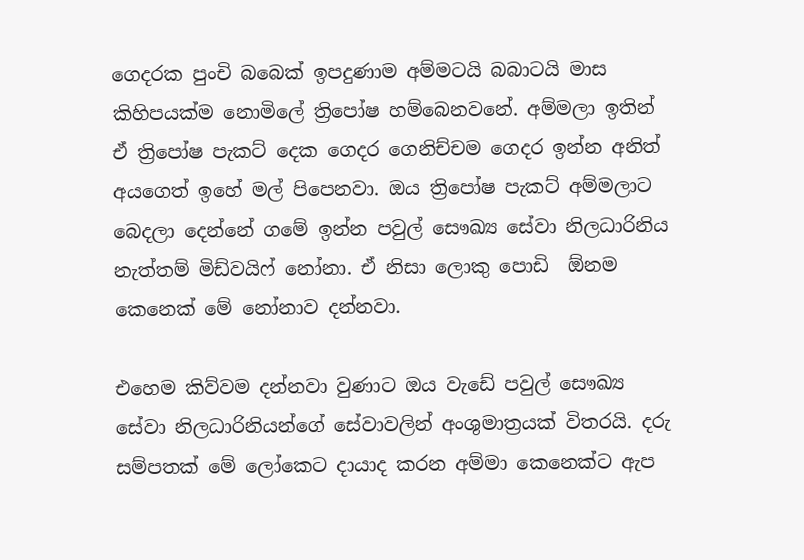ගෙදරක පුංචි බබෙක් ඉපදුණාම අම්මටයි බබාටයි මාස කිහිපයක්ම නොමිලේ ත්‍රිපෝෂ හම්බෙනවනේ. අම්මලා ඉතින් ඒ ත්‍රිපෝෂ පැකට් දෙක ගෙදර ගෙනිච්චම ගෙදර ඉන්න අනිත් අයගෙත් ඉහේ මල් පිපෙනවා. ඔය ත්‍රිපෝෂ පැකට් අම්මලාට බෙදලා දෙන්නේ ගමේ ඉන්න පවුල් සෞඛ්‍ය සේවා නිලධාරිනිය නැත්තම් මිඩ්වයිෆ් නෝනා. ඒ නිසා ලොකු පොඩි  ඕනම කෙනෙක් මේ නෝනාව දන්නවා.

එහෙම කිව්වම දන්නවා වුණාට ඔය වැඩේ පවුල් සෞඛ්‍ය සේවා නිලධාරිනියන්ගේ සේවාවලින් අංශුමාත්‍රයක් විතරයි. දරු සම්පතක් මේ ලෝකෙට දායාද කරන අම්මා කෙනෙක්ට ඇප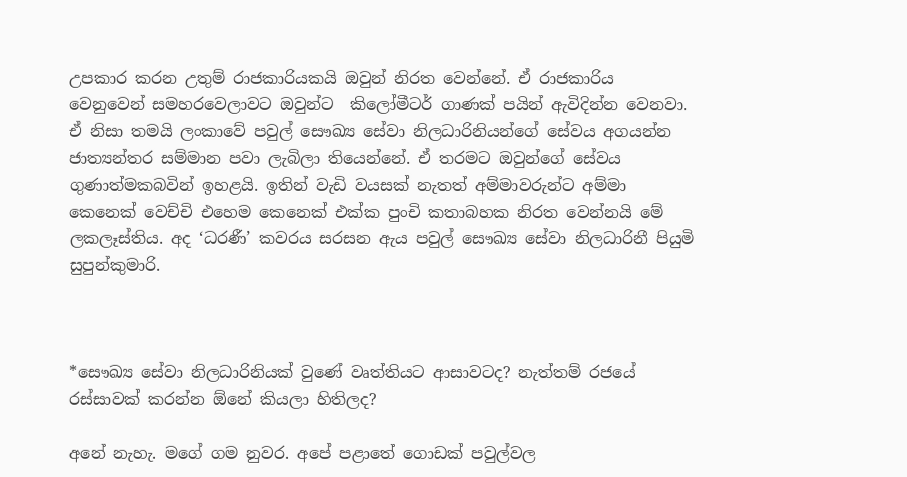උපකාර කරන උතුම් රාජකාරියකයි ඔවුන් නිරත වෙන්නේ. ඒ රාජකාරිය වෙනුවෙන් සමහරවෙලාවට ඔවුන්ට  කිලෝමීටර් ගාණක් පයින් ඇවිදින්න වෙනවා. ඒ නිසා තමයි ලංකාවේ පවුල් සෞඛ්‍ය සේවා නිලධාරිනියන්ගේ සේවය අගයන්න ජාත්‍යන්තර සම්මාන පවා ලැබිලා තියෙන්නේ. ඒ තරමට ඔවුන්ගේ සේවය ගුණාත්මකබවින් ඉහළයි. ඉතින් වැඩි වයසක් නැතත් අම්මාවරුන්ට අම්මා කෙනෙක් වෙච්චි එහෙම කෙනෙක් එක්ක පුංචි කතාබහක නිරත වෙන්න‍යි මේ ලකලෑස්තිය. අද ‘ධරණී’ කවරය සරසන ඇය පවුල් සෞඛ්‍ය සේවා නිලධාරිනී පියුමි සුපුන්කුමාරි.



*සෞඛ්‍ය සේවා නිලධාරිනියක් වුණේ වෘත්තියට ආසාවටද? නැත්තම් රජයේ රස්සාවක් කරන්න ඕනේ කියලා හිතිලද?

අනේ නැහැ. මගේ ගම නුවර. අපේ පළාතේ ගොඩක් පවුල්වල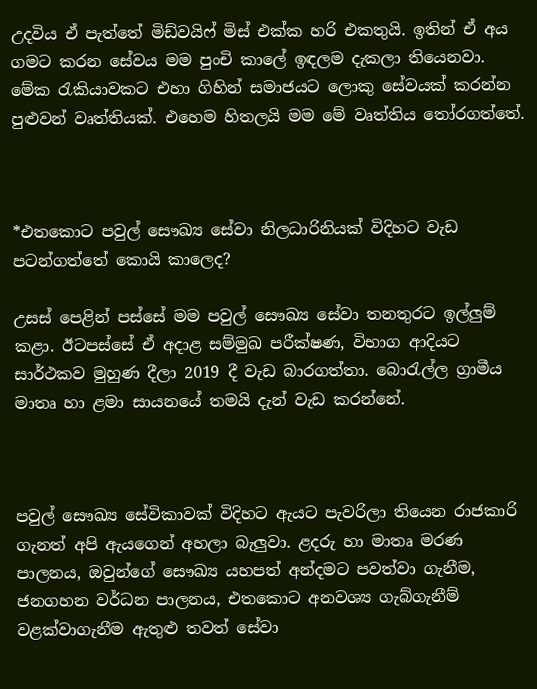උදවිය ඒ පැත්තේ මිඩ්වයිෆ් මිස් එක්ක හරි එකතුයි. ඉතින් ඒ අය ගමට කරන සේවය මම පුංචි කාලේ ඉඳලම දැකලා තියෙනවා. මේක රැකියාවකට එහා ගිහින් සමාජයට ලොකු සේවයක් කරන්න පුළුවන් වෘත්තියක්. එහෙම හිතලයි මම මේ වෘත්තිය තෝරගත්තේ.



*එතකොට පවුල් සෞඛ්‍ය සේවා නිලධාරිනියක් විදිහට වැඩ පටන්ගත්තේ කොයි කාලෙද?

උසස් පෙළින් පස්සේ මම පවුල් සෞඛ්‍ය සේවා තනතුරට ඉල්ලුම් කළා. ඊටපස්සේ ඒ අදාළ සම්මුඛ පරීක්ෂණ, විභාග ආදියට සාර්ථකව මුහුණ දීලා 2019 දී වැඩ බාරගත්තා. බොරැල්ල ග්‍රාමීය මාතෘ හා ළමා සායනයේ තමයි දැන් වැඩ කරන්නේ.



පවුල් සෞඛ්‍ය සේවිකාවක් විදිහට ඇයට පැවරිලා තියෙන රාජකාරි ගැනත් අපි ඇයගෙන් අහලා බැලුවා. ළදරු හා මාතෘ මරණ පාලනය, ඔවුන්ගේ සෞඛ්‍ය යහපත් අන්දමට පවත්වා ගැනීම, ජනගහන වර්ධන පාලනය, එතකොට අනවශ්‍ය ගැබ්ගැනීම් වළක්වාගැනීම ඇතුළු තවත් සේවා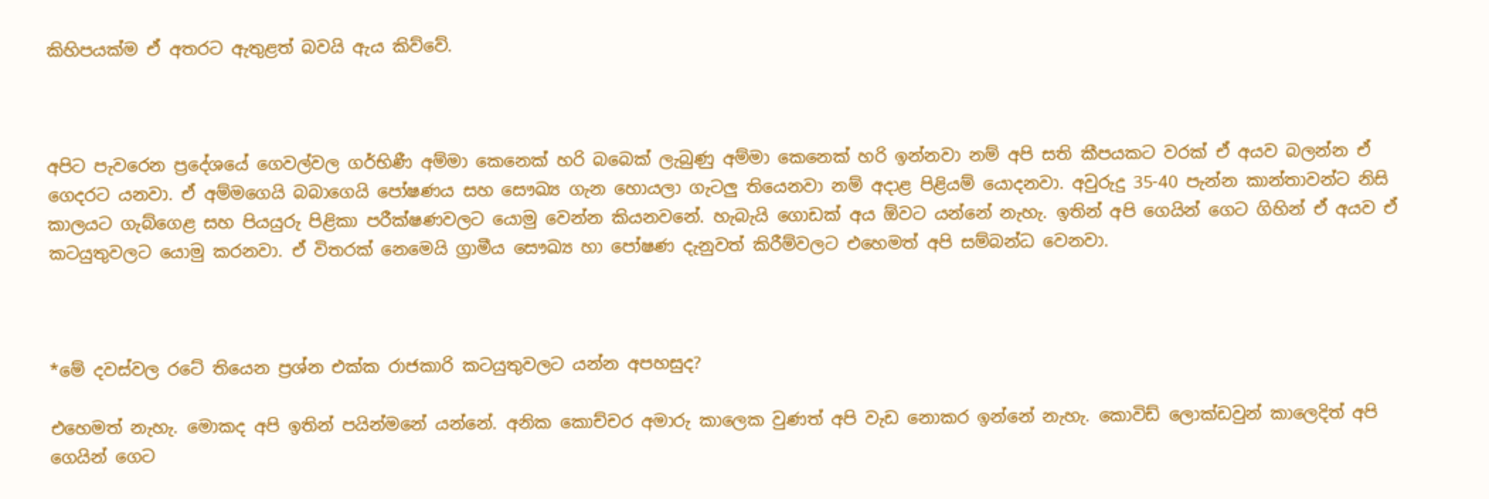කිහිපයක්ම ඒ අතරට ඇතුළත් බවයි ඇය කිව්වේ.



අපිට පැවරෙන ප්‍රදේශයේ ගෙවල්වල ගර්භිණී අම්මා කෙනෙක් හරි බබෙක් ලැබුණු අම්මා කෙනෙක් හරි ඉන්නවා නම් අපි සති කීපයකට වරක් ඒ අයව බලන්න ඒ ගෙදරට යනවා. ඒ අම්මගෙයි බබාගෙයි පෝෂණය සහ සෞඛ්‍ය ගැන හොයලා ගැටලු තියෙනවා නම් අදාළ පිළියම් යොදනවා. අවුරුදු 35-40 පැන්න කාන්තාවන්ට නිසි කාලයට ගැබ්ගෙළ සහ පියයුරු පිළිකා පරීක්ෂණවලට යොමු වෙන්න කියනවනේ. හැබැයි ගොඩක් අය ඕවට යන්නේ නැහැ. ඉතින් අපි ගෙයින් ගෙට ගිහින් ඒ අයව ඒ කටයුතුවලට යොමු කරනවා. ඒ විතරක් නෙමෙයි ග්‍රාමීය සෞඛ්‍ය හා පෝෂණ දැනුවත් කිරීම්වලට එහෙමත් අපි සම්බන්ධ වෙනවා.



*මේ දවස්වල රටේ තියෙන ප්‍රශ්න එක්ක රාජකාරි කටයුතුවලට යන්න අපහසුද?

එහෙමත් නැහැ. මොකද අපි ඉතින් පයින්මනේ යන්නේ. අනික කොච්චර අමාරු කාලෙක වුණත් අපි වැඩ නොකර ඉන්නේ නැහැ. කොවිඩ් ලොක්ඩවුන් කාලෙදිත් අපි ගෙයින් ගෙට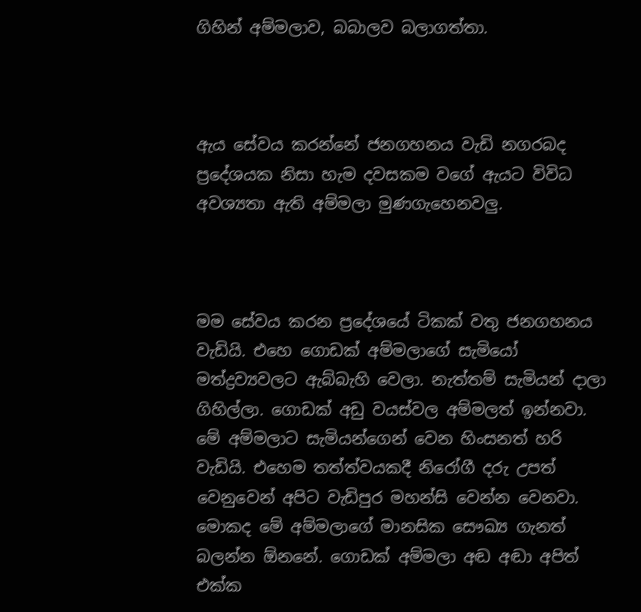ගිහින් අම්මලාව, බබාලව බලාගත්තා.



ඇය සේවය කරන්නේ ජනගහනය වැඩි නගරබද ප්‍රදේශයක නිසා හැම දවසකම වගේ ඇයට විවිධ අවශ්‍යතා ඇති අම්මලා මුණගැහෙනවලු.



මම සේවය කරන ප්‍රදේශයේ ටිකක් වතු ජනගහනය වැඩියි. එහෙ ගොඩක් අම්මලාගේ සැමියෝ මත්ද්‍රව්‍යවලට ඇබ්බැහි වෙලා. නැත්තම් සැමියන් දාලා ගිහිල්ලා. ගොඩක් අඩු වයස්වල අම්මලත් ඉන්නවා. මේ අම්මලාට සැමියන්ගෙන් වෙන හිංසනත් හරි වැඩියි. එහෙම තත්ත්වයකදී නිරෝගී දරු උපත් වෙනුවෙන් අපිට වැඩිපුර මහන්සි වෙන්න වෙනවා. මොකද මේ අම්මලාගේ මානසික සෞඛ්‍ය ගැනත් බලන්න ඕනනේ. ගොඩක් අම්මලා අඬ අඬා අපිත් එක්ක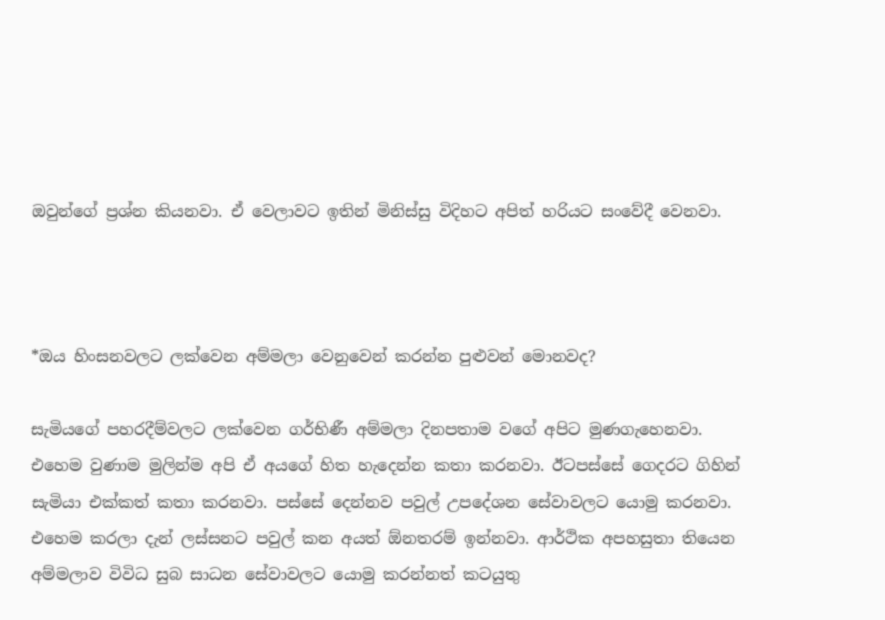ඔවුන්ගේ ප්‍රශ්න කියනවා. ඒ වෙලාවට ඉතින් මිනිස්සු විදිහට අපිත් හරියට සංවේදී වෙනවා.



*ඔය හිංසනවලට ලක්වෙන අම්මලා වෙනුවෙන් කරන්න පුළුවන් මොනවද?

සැමියගේ පහරදීම්වලට ලක්වෙන ගර්භිණී අම්මලා දිනපතාම වගේ අපිට මුණගැහෙනවා. එහෙම වුණාම මුලින්ම අපි ඒ අයගේ හිත හැදෙන්න කතා කරනවා. ඊටපස්සේ ගෙදරට ගිහින් සැමියා එක්කත් කතා කරනවා. පස්සේ දෙන්නව පවුල් උපදේශන සේවාවලට යොමු කරනවා. එහෙම කරලා දැන් ලස්සනට පවුල් කන අයත් ඕනතරම් ඉන්නවා. ආර්ථික අපහසුතා තියෙන අම්මලාව විවිධ සුබ සාධන සේවාවලට යොමු කරන්නත් කටයුතු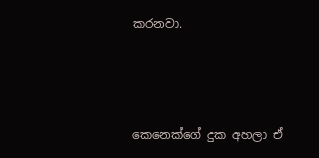කරනවා.



කෙනෙක්ගේ දුක අහලා ඒ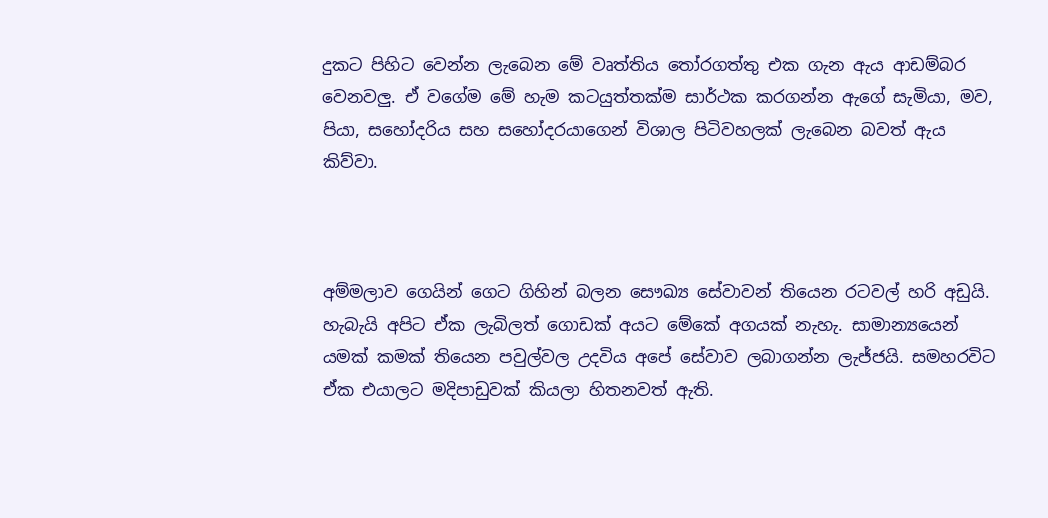දුකට පිහිට වෙන්න ලැබෙන මේ වෘත්තිය තෝරගත්තු එක ගැන ඇය ආඩම්බර වෙනවලු. ඒ වගේම මේ හැම කටයුත්තක්ම සාර්ථක කරගන්න ඇගේ සැමියා, මව, පියා, සහෝදරිය සහ සහෝදරයාගෙන් විශාල පිටිවහලක් ලැබෙන බවත් ඇය කිව්වා.



අම්මලාව ගෙයින් ගෙට ගිහින් බලන සෞඛ්‍ය සේවාවන් තියෙන රටවල් හරි අඩුයි. හැබැයි අපිට ඒක ලැබිලත් ගොඩක් අයට මේකේ අගයක් නැහැ. සාමාන්‍යයෙන් යමක් කමක් තියෙන පවුල්වල උදවිය අපේ සේවාව ලබාගන්න ලැජ්ජයි. සමහරවිට ඒක එයාලට මදිපාඩුවක් කියලා හිතනවත් ඇති.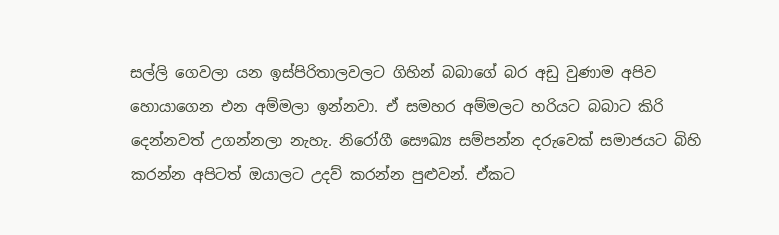සල්ලි ගෙවලා යන ඉස්පිරිතාලවලට ගිහින් බබාගේ බර අඩු වුණාම අපිව හොයාගෙන එන අම්මලා ඉන්නවා. ඒ සමහර අම්මලට හරියට බබාට කිරි දෙන්නවත් උගන්නලා නැහැ. නිරෝගී සෞඛ්‍ය සම්පන්න දරුවෙක් සමාජයට බිහි කරන්න අපිටත් ඔයාලට උදව් කරන්න පුළුවන්. ඒකට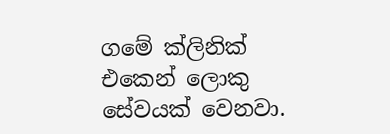ගමේ ක්ලිනික් එකෙන් ලොකු සේවයක් වෙනවා.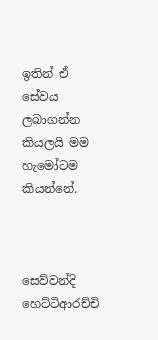ඉතින් ඒ සේවය ලබාගන්න කියලයි මම හැමෝටම කියන්නේ.



සෙව්වන්දි හෙට්ටිආරච්චි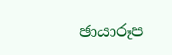ඡායාරූප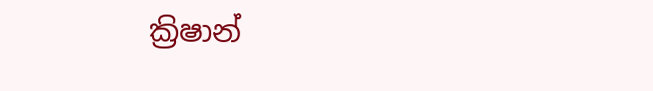ක්‍රිෂාන්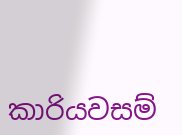කාරියවසම්